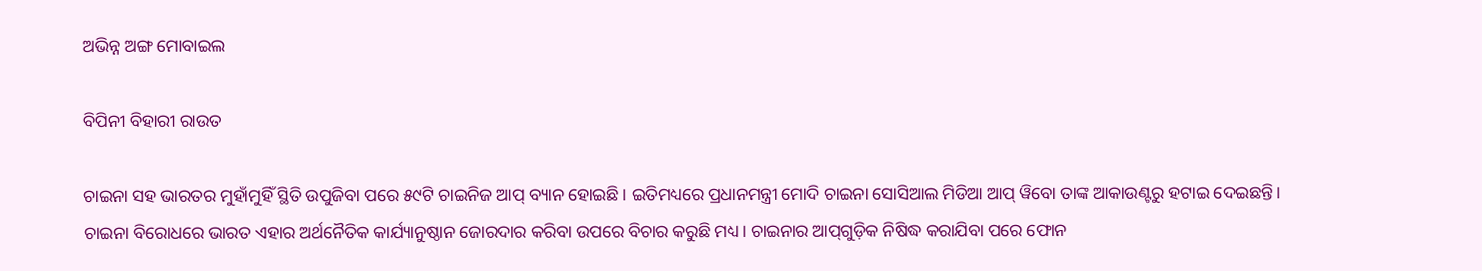ଅଭିନ୍ନ ଅଙ୍ଗ ମୋବାଇଲ

ବିପିନୀ ବିହାରୀ ରାଉତ

ଚାଇନା ସହ ଭାରତର ମୁହାଁମୁହିଁ ସ୍ଥିତି ଉପୁଜିବା ପରେ ୫୯ଟି ଚାଇନିଜ ଆପ୍‌ ବ୍ୟାନ ହୋଇଛି। ଇତିମଧ୍ୟରେ ପ୍ରଧାନମନ୍ତ୍ରୀ ମୋଦି ଚାଇନା ସୋସିଆଲ ମିଡିଆ ଆପ୍‌ ୱିବୋ ତାଙ୍କ ଆକାଉଣ୍ଟରୁ ହଟାଇ ଦେଇଛନ୍ତି। ଚାଇନା ବିରୋଧରେ ଭାରତ ଏହାର ଅର୍ଥନୈତିକ କାର୍ଯ୍ୟାନୁଷ୍ଠାନ ଜୋରଦାର କରିବା ଉପରେ ବିଚାର କରୁଛି ମଧ୍ୟ। ଚାଇନାର ଆପ୍‌ଗୁଡ଼ିକ ନିଷିଦ୍ଧ କରାଯିବା ପରେ ଫୋନ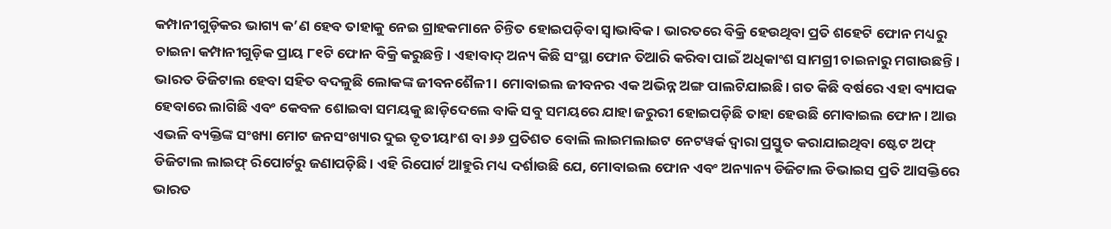କମ୍ପାନୀଗୁଡ଼ିକର ଭାଗ୍ୟ କ’ଣ ହେବ ତାହାକୁ ନେଇ ଗ୍ରାହକମାନେ ଚିନ୍ତିତ ହୋଇପଡ଼ିବା ସ୍ବାଭାବିକ। ଭାରତରେ ବିକ୍ରି ହେଉଥିବା ପ୍ରତି ଶହେଟି ଫୋନ ମଧ୍ୟରୁ ଚାଇନା କମ୍ପାନୀଗୁଡ଼ିକ ପ୍ରାୟ ୮୧ଟି ଫୋନ ବିକ୍ରି କରୁଛନ୍ତି। ଏହାବାଦ୍‌ ଅନ୍ୟ କିଛି ସଂସ୍ଥା ଫୋନ ତିଆରି କରିବା ପାଇଁ ଅଧିକାଂଶ ସାମଗ୍ରୀ ଚାଇନାରୁ ମଗାଉଛନ୍ତି।
ଭାରତ ଡିଜିଟାଲ ହେବା ସହିତ ବଦଳୁଛି ଲୋକଙ୍କ ଜୀବନଶୈଳୀ। ମୋବାଇଲ ଜୀବନର ଏକ ଅଭିନ୍ନ ଅଙ୍ଗ ପାଲଟିଯାଇଛି। ଗତ କିଛି ବର୍ଷରେ ଏହା ବ୍ୟାପକ ହେବାରେ ଲାଗିଛି ଏବଂ କେବଳ ଶୋଇବା ସମୟକୁ ଛାଡ଼ିଦେଲେ ବାକି ସବୁ ସମୟରେ ଯାହା ଜରୁରୀ ହୋଇପଡ଼ିଛି ତାହା ହେଉଛି ମୋବାଇଲ ଫୋନ। ଆଉ ଏଭଳି ବ୍ୟକ୍ତିଙ୍କ ସଂଖ୍ୟା ମୋଟ ଜନସଂଖ୍ୟାର ଦୁଇ ତୃତୀୟାଂଶ ବା ୬୬ ପ୍ରତିଶତ ବୋଲି ଲାଇମଲାଇଟ ନେଟୱର୍କ ଦ୍ୱାରା ପ୍ରସ୍ତୁତ କରାଯାଇଥିବା ଷ୍ଟେଟ ଅଫ୍‌ ଡିଜିଟାଲ ଲାଇଫ୍‌ ରିପୋର୍ଟରୁ ଜଣାପଡ଼ିଛି। ଏହି ରିପୋର୍ଟ ଆହୁରି ମଧ୍ୟ ଦର୍ଶାଉଛି ଯେ, ମୋବାଇଲ ଫୋନ ଏବଂ ଅନ୍ୟାନ୍ୟ ଡିଜିଟାଲ ଡିଭାଇସ ପ୍ରତି ଆସକ୍ତିରେ ଭାରତ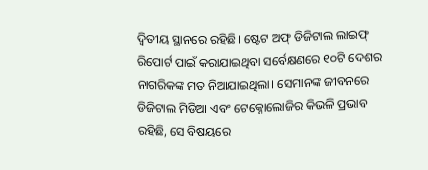ଦ୍ୱିତୀୟ ସ୍ଥାନରେ ରହିଛି। ଷ୍ଟେଟ ଅଫ୍‌ ଡିଜିଟାଲ ଲାଇଫ୍‌ ରିପୋର୍ଟ ପାଇଁ କରାଯାଇଥିବା ସର୍ବେକ୍ଷଣରେ ୧୦ଟି ଦେଶର ନାଗରିକଙ୍କ ମତ ନିଆଯାଇଥିଲା। ସେମାନଙ୍କ ଜୀବନରେ ଡିଜିଟାଲ ମିଡିଆ ଏବଂ ଟେକ୍ନୋଲୋଜିର କିଭଳି ପ୍ରଭାବ ରହିଛି, ସେ ବିଷୟରେ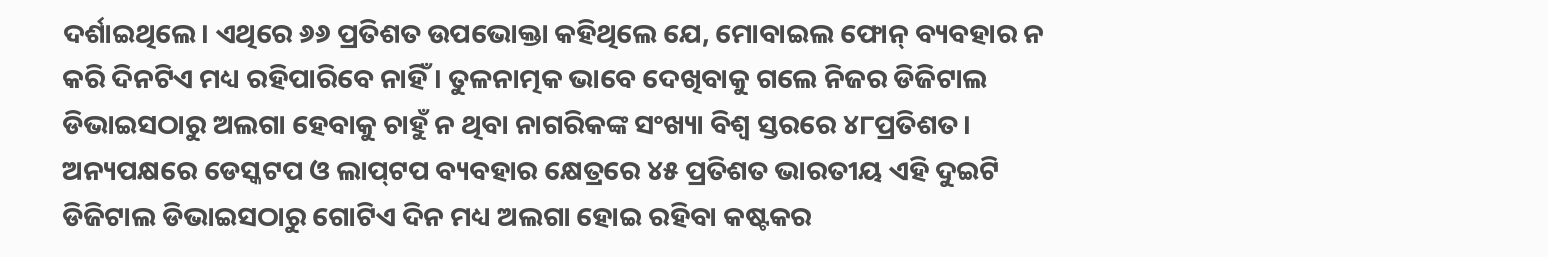ଦର୍ଶାଇଥିଲେ। ଏଥିରେ ୬୬ ପ୍ରତିଶତ ଉପଭୋକ୍ତା କହିଥିଲେ ଯେ, ମୋବାଇଲ ଫୋନ୍‌ ବ୍ୟବହାର ନ କରି ଦିନଟିଏ ମଧ୍ୟ ରହିପାରିବେ ନାହିଁ। ତୁଳନାତ୍ମକ ଭାବେ ଦେଖିବାକୁ ଗଲେ ନିଜର ଡିଜିଟାଲ ଡିଭାଇସଠାରୁ ଅଲଗା ହେବାକୁ ଚାହୁଁ ନ ଥିବା ନାଗରିକଙ୍କ ସଂଖ୍ୟା ବିଶ୍ୱ ସ୍ତରରେ ୪୮ପ୍ରତିଶତ। ଅନ୍ୟପକ୍ଷରେ ଡେସ୍କଟପ ଓ ଲାପ୍‌ଟପ ବ୍ୟବହାର କ୍ଷେତ୍ରରେ ୪୫ ପ୍ରତିଶତ ଭାରତୀୟ ଏହି ଦୁଇଟି ଡିଜିଟାଲ ଡିଭାଇସଠାରୁ ଗୋଟିଏ ଦିନ ମଧ୍ୟ ଅଲଗା ହୋଇ ରହିବା କଷ୍ଟକର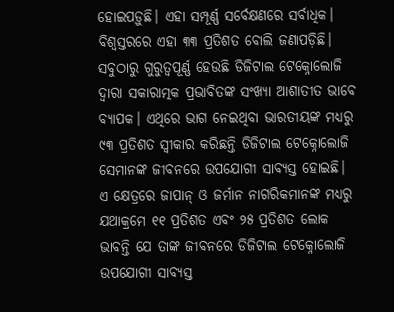ହୋଇପଡ଼ୁଛି। ଏହା ସମ୍ପୂର୍ଣ୍ଣ ସର୍ବେକ୍ଷଣରେ ସର୍ବାଧିକ। ବିଶ୍ୱସ୍ତରରେ ଏହା ୩୩ ପ୍ରତିଶତ ବୋଲି ଜଣାପଡ଼ିଛି।
ସବୁଠାରୁ ଗୁରୁତ୍ୱପୂର୍ଣ୍ଣ ହେଉଛି ଡିଜିଟାଲ ଟେକ୍ନୋଲୋଜି ଦ୍ୱାରା ସକାରାତ୍ମକ ପ୍ରଭାବିତଙ୍କ ସଂଖ୍ୟା ଆଶାତୀତ ଭାବେ ବ୍ୟାପକ। ଏଥିରେ ଭାଗ ନେଇଥିବା ଭାରତୀୟଙ୍କ ମଧ୍ୟରୁ ୯୩ ପ୍ରତିଶତ ସ୍ବୀକାର କରିଛନ୍ତି ଡିଜିଟାଲ ଟେକ୍ନୋଲୋଜି ସେମାନଙ୍କ ଜୀବନରେ ଉପଯୋଗୀ ସାବ୍ୟସ୍ତ ହୋଇଛି। ଏ କ୍ଷେତ୍ରରେ ଜାପାନ୍‌ ଓ ଜର୍ମାନ ନାଗରିକମାନଙ୍କ ମଧ୍ୟରୁ ଯଥାକ୍ରମେ ୧୧ ପ୍ରତିଶତ ଏବଂ ୨୫ ପ୍ରତିଶତ ଲୋକ ଭାବନ୍ତି ଯେ ତାଙ୍କ ଜୀବନରେ ଡିଜିଟାଲ ଟେକ୍ନୋଲୋଜି ଉପଯୋଗୀ ସାବ୍ୟସ୍ତ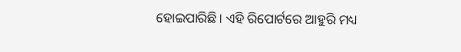ହୋଇପାରିଛି। ଏହି ରିପୋର୍ଟରେ ଆହୁରି ମଧ୍ୟ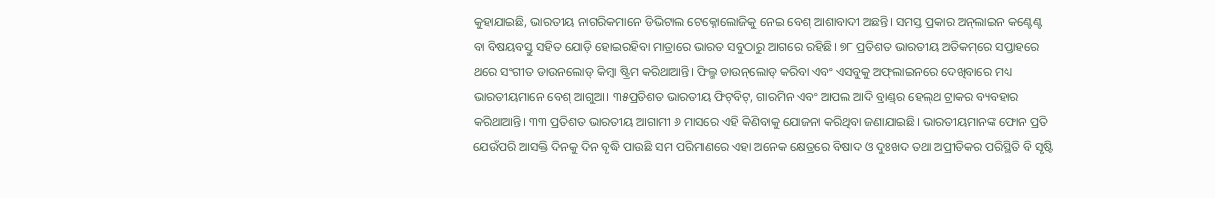କୁହାଯାଇଛି, ଭାରତୀୟ ନାଗରିକମାନେ ଡିଭିଟାଲ ଟେକ୍ନୋଲୋଜିକୁ ନେଇ ବେଶ୍‌ ଆଶାବାଦୀ ଅଛନ୍ତି। ସମସ୍ତ ପ୍ରକାର ଅନ୍‌ଲାଇନ କଣ୍ଟେଣ୍ଟ ବା ବିଷୟବସ୍ତୁ ସହିତ ଯୋଡ଼ି ହୋଇରହିବା ମାତ୍ରାରେ ଭାରତ ସବୁଠାରୁ ଆଗରେ ରହିଛି। ୭୮ ପ୍ରତିଶତ ଭାରତୀୟ ଅତିକମ୍‌ରେ ସପ୍ତାହରେ ଥରେ ସଂଗୀତ ଡାଉନଲୋଡ୍‌ କିମ୍ବା ଷ୍ଟ୍ରିମ କରିଥାଆନ୍ତି। ଫିଲ୍ମ ଡାଉନ୍‌ଲୋଡ୍‌ କରିବା ଏବଂ ଏସବୁକୁ ଅଫ୍‌ଲାଇନରେ ଦେଖିବାରେ ମଧ୍ୟ ଭାରତୀୟମାନେ ବେଶ୍‌ ଆଗୁଆ। ୩୫ପ୍ରତିଶତ ଭାରତୀୟ ଫିଟ୍‌ବିଟ୍‌, ଗାରମିନ ଏବଂ ଆପଲ ଆଦି ବ୍ରାଣ୍ଡ୍‌ର ହେଲ୍‌ଥ ଟ୍ରାକର ବ୍ୟବହାର କରିଥାଆନ୍ତି। ୩୩ ପ୍ରତିଶତ ଭାରତୀୟ ଆଗାମୀ ୬ ମାସରେ ଏହି କିଣିବାକୁ ଯୋଜନା କରିଥିବା ଜଣାଯାଇଛି। ଭାରତୀୟମାନଙ୍କ ଫୋନ ପ୍ରତି ଯେଉଁପରି ଆସକ୍ତି ଦିନକୁ ଦିନ ବୃଦ୍ଧି ପାଉଛି ସମ ପରିମାଣରେ ଏହା ଅନେକ କ୍ଷେତ୍ରରେ ବିଷାଦ ଓ ଦୁଃଖଦ ତଥା ଅପ୍ରୀତିକର ପରିସ୍ଥିତି ବି ସୃଷ୍ଟି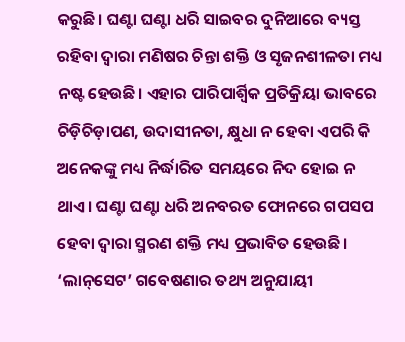କରୁଛି। ଘଣ୍ଟା ଘଣ୍ଟା ଧରି ସାଇବର ଦୁନିଆରେ ବ୍ୟସ୍ତ ରହିବା ଦ୍ୱାରା ମଣିଷର ଚିନ୍ତା ଶକ୍ତି ଓ ସୃଜନଶୀଳତା ମଧ୍ୟ ନଷ୍ଟ ହେଉଛି। ଏହାର ପାରିପାର୍ଶ୍ୱିକ ପ୍ରତିକ୍ରିୟା ଭାବରେ ଚିଡ଼ିଚିଡ଼ାପଣ, ଉଦାସୀନତା, କ୍ଷୁଧା ନ ହେବା ଏପରି କି ଅନେକଙ୍କୁ ମଧ୍ୟ ନିର୍ଦ୍ଧାରିତ ସମୟରେ ନିଦ ହୋଇ ନ ଥାଏ। ଘଣ୍ଟା ଘଣ୍ଟା ଧରି ଅନବରତ ଫୋନରେ ଗପସପ ହେବା ଦ୍ୱାରା ସ୍ମରଣ ଶକ୍ତି ମଧ୍ୟ ପ୍ରଭାବିତ ହେଉଛି। ‘ଲାନ୍‌ସେଟ’ ଗବେଷଣାର ତଥ୍ୟ ଅନୁଯାୟୀ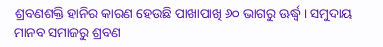ଶ୍ରବଣଶକ୍ତି ହାନିର କାରଣ ହେଉଛି ପାଖାପାଖି ୬୦ ଭାଗରୁ ଊର୍ଦ୍ଧ୍ୱ। ସମୁଦାୟ ମାନବ ସମାଜରୁ ଶ୍ରବଣ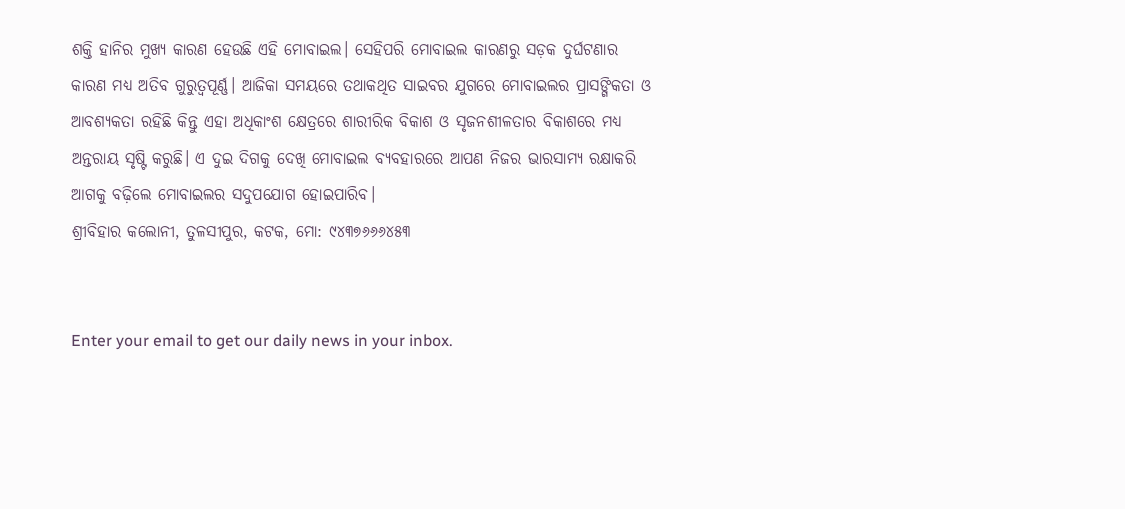ଶକ୍ତି ହାନିର ମୁଖ୍ୟ କାରଣ ହେଉଛି ଏହି ମୋବାଇଲ। ସେହିପରି ମୋବାଇଲ କାରଣରୁ ସଡ଼କ ଦୁର୍ଘଟଣାର କାରଣ ମଧ୍ୟ ଅତିବ ଗୁରୁତ୍ୱପୂର୍ଣ୍ଣ। ଆଜିକା ସମୟରେ ତଥାକଥିତ ସାଇବର ଯୁଗରେ ମୋବାଇଲର ପ୍ରାସଙ୍ଗିକତା ଓ ଆବଶ୍ୟକତା ରହିଛି କିନ୍ତୁ ଏହା ଅଧିକାଂଶ କ୍ଷେତ୍ରରେ ଶାରୀରିକ ବିକାଶ ଓ ସୃଜନଶୀଳତାର ବିକାଶରେ ମଧ୍ୟ ଅନ୍ତରାୟ ସୃଷ୍ଟି କରୁଛି। ଏ ଦୁଇ ଦିଗକୁ ଦେଖି ମୋବାଇଲ ବ୍ୟବହାରରେ ଆପଣ ନିଜର ଭାରସାମ୍ୟ ରକ୍ଷାକରି ଆଗକୁ ବଢ଼ିଲେ ମୋବାଇଲର ସଦୁପଯୋଗ ହୋଇପାରିବ।
ଶ୍ରୀବିହାର କଲୋନୀ, ତୁଳସୀପୁର, କଟକ, ମୋ: ୯୪୩୭୬୬୬୪୫୩


Enter your email to get our daily news in your inbox.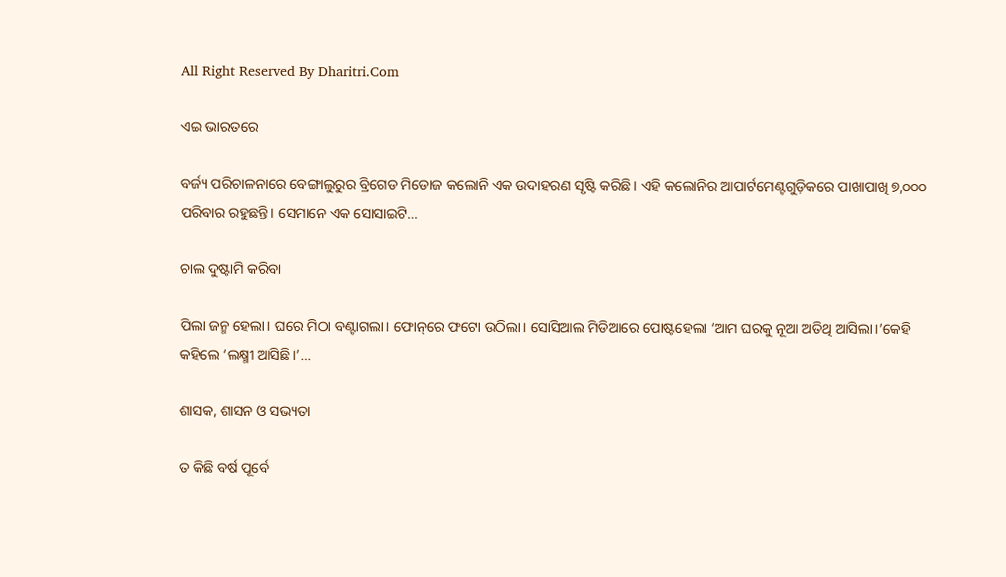All Right Reserved By Dharitri.Com

ଏଇ ଭାରତରେ

ବର୍ଜ୍ୟ ପରିଚାଳନାରେ ବେଙ୍ଗାଲୁରୁର ବ୍ରିଗେଡ ମିଡୋଜ କଲୋନି ଏକ ଉଦାହରଣ ସୃଷ୍ଟି କରିଛି। ଏହି କଲୋନିର ଆପାର୍ଟମେଣ୍ଟଗୁଡ଼ିକରେ ପାଖାପାଖି ୭,୦୦୦ ପରିବାର ରହୁଛନ୍ତି। ସେମାନେ ଏକ ସୋସାଇଟି…

ଚାଲ ଦୁଷ୍ଟାମି କରିବା

ପିଲା ଜନ୍ମ ହେଲା। ଘରେ ମିଠା ବଣ୍ଟାଗଲା। ଫୋନ୍‌ରେ ଫଟୋ ଉଠିଲା। ସୋସିଆଲ ମିଡିଆରେ ପୋଷ୍ଟହେଲା ‘ଆମ ଘରକୁ ନୂଆ ଅତିଥି ଆସିଲା।’କେହି କହିଲେ ‘ଲକ୍ଷ୍ମୀ ଆସିଛି।’…

ଶାସକ, ଶାସନ ଓ ସଭ୍ୟତା

ତ କିଛି ବର୍ଷ ପୂର୍ବେ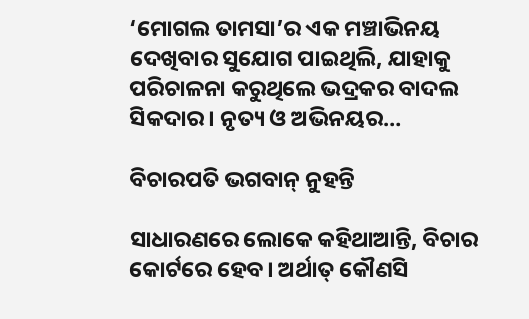‘ମୋଗଲ ତାମସା’ର ଏକ ମଞ୍ଚାଭିନୟ ଦେଖିବାର ସୁଯୋଗ ପାଇଥିଲି, ଯାହାକୁ ପରିଚାଳନା କରୁଥିଲେ ଭଦ୍ରକର ବାଦଲ ସିକଦାର। ନୃତ୍ୟ ଓ ଅଭିନୟର…

ବିଚାରପତି ଭଗବାନ୍‌ ନୁହନ୍ତି

ସାଧାରଣରେ ଲୋକେ କହିଥାଆନ୍ତି, ବିଚାର କୋର୍ଟରେ ହେବ। ଅର୍ଥାତ୍‌ କୌଣସି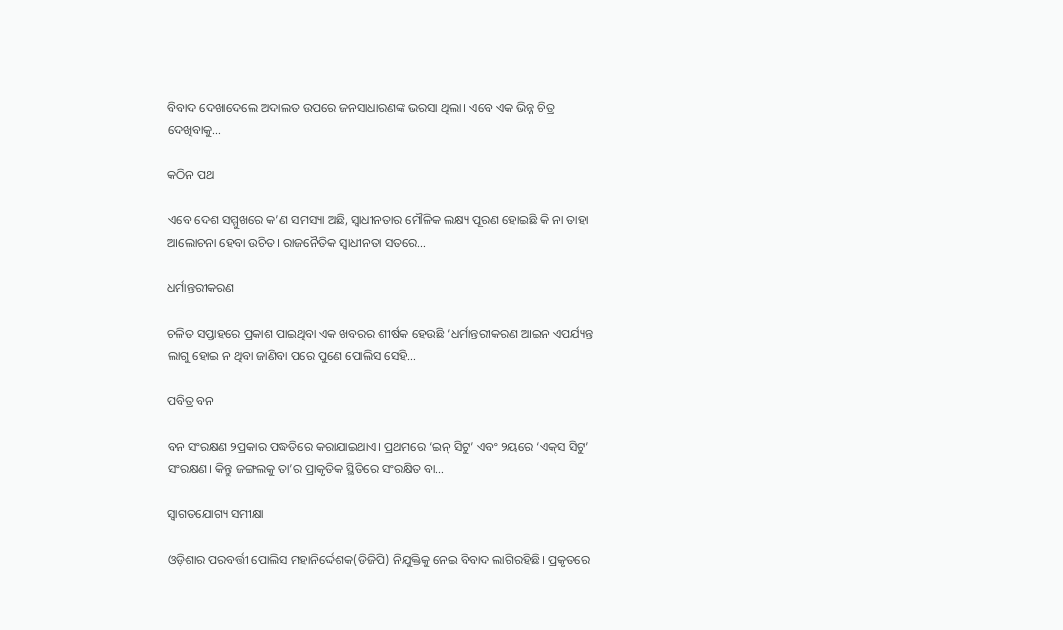ବିବାଦ ଦେଖାଦେଲେ ଅଦାଲତ ଉପରେ ଜନସାଧାରଣଙ୍କ ଭରସା ଥିଲା। ଏବେ ଏକ ଭିନ୍ନ ଚିତ୍ର ଦେଖିବାକୁ…

କଠିନ ପଥ

ଏବେ ଦେଶ ସମ୍ମୁଖରେ କ’ଣ ସମସ୍ୟା ଅଛି, ସ୍ୱାଧୀନତାର ମୌଳିକ ଲକ୍ଷ୍ୟ ପୂରଣ ହୋଇଛି କି ନା ତାହା ଆଲୋଚନା ହେବା ଉଚିତ। ରାଜନୈତିକ ସ୍ୱାଧୀନତା ସତରେ…

ଧର୍ମାନ୍ତରୀକରଣ

ଚଳିତ ସପ୍ତାହରେ ପ୍ରକାଶ ପାଇଥିବା ଏକ ଖବରର ଶୀର୍ଷକ ହେଉଛି ‘ଧର୍ମାନ୍ତରୀକରଣ ଆଇନ ଏପର୍ଯ୍ୟନ୍ତ ଲାଗୁ ହୋଇ ନ ଥିବା ଜାଣିବା ପରେ ପୁଣେ ପୋଲିସ ସେହି…

ପବିତ୍ର ବନ

ବନ ସଂରକ୍ଷଣ ୨ପ୍ରକାର ପଦ୍ଧତିରେ କରାଯାଇଥାଏ। ପ୍ରଥମରେ ‘ଇନ୍‌ ସିଟୁ’ ଏବଂ ୨ୟରେ ‘ଏକ୍‌ସ ସିଟୁ’ ସଂରକ୍ଷଣ। କିନ୍ତୁ ଜଙ୍ଗଲକୁ ତା’ର ପ୍ରାକୃତିକ ସ୍ଥିତିରେ ସଂରକ୍ଷିତ ବା…

ସ୍ବାଗତଯୋଗ୍ୟ ସମୀକ୍ଷା

ଓଡ଼ିଶାର ପରବର୍ତ୍ତୀ ପୋଲିସ ମହାନିର୍ଦ୍ଦେଶକ(ଡିଜିପି) ନିଯୁକ୍ତିକୁ ନେଇ ବିବାଦ ଲାଗିରହିଛି। ପ୍ରକୃତରେ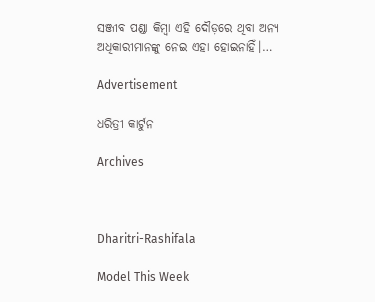ସଞ୍ଜୀବ ପଣ୍ଡା କିମ୍ବା ଏହି ଦୌଡ଼ରେ ଥିବା ଅନ୍ୟ ଅଧିକାରୀମାନଙ୍କୁ ନେଇ ଏହା ହୋଇନାହିଁ।…

Advertisement

ଧରିତ୍ରୀ କାର୍ଟୁନ

Archives



Dharitri-Rashifala

Model This Week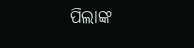ପିଲାଙ୍କ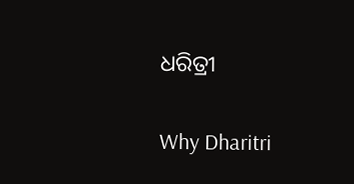ଧରିତ୍ରୀ

Why Dharitri